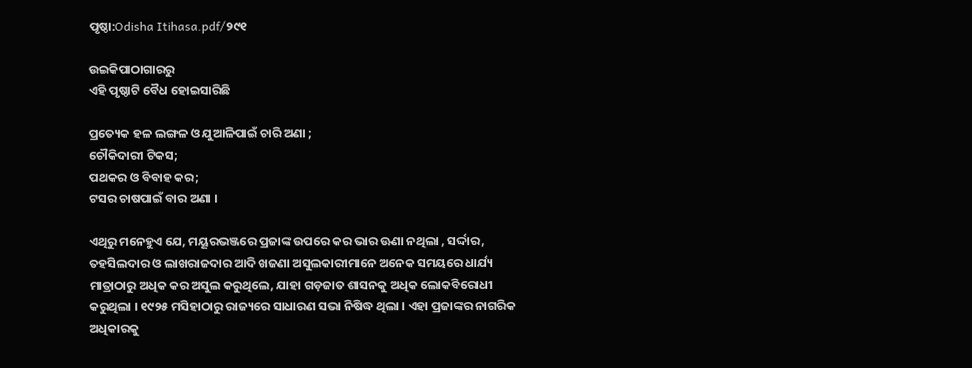ପୃଷ୍ଠା:Odisha Itihasa.pdf/୨୯୧

ଉଇକିପାଠାଗାର‌ରୁ
ଏହି ପୃଷ୍ଠାଟି ବୈଧ ହୋଇସାରିଛି

ପ୍ରତ୍ୟେକ ହଳ ଲଙ୍ଗଳ ଓ ଯୁଆଳିପାଇଁ ଚାରି ଅଣା ;
ଚୌକିଦାରୀ ଟିକସ;
ପଥକର ଓ ବିବାହ କର;
ଟସର ଚାଷପାଇଁ ବାର ଅଣା ।

ଏଥିରୁ ମନେହୁଏ ଯେ, ମୟୂରଭଞ୍ଜରେ ପ୍ରଜାଙ୍କ ଉପରେ କର ଭାର ଊଣା ନଥିଲା , ସର୍ଦ୍ଦାର, ତହସିଲଦାର ଓ ଲାଖରାଜଦାର ଆଦି ଖଜଣା ଅସୁଲକାରୀମାନେ ଅନେକ ସମୟରେ ଧାର୍ଯ୍ୟ ମାତ୍ରାଠାରୁ ଅଧିକ କର ଅସୁଲ କରୁଥିଲେ, ଯାହା ଗଡ଼ଜାତ ଶାସନକୁ ଅଧିକ ଲୋକବିରୋଧୀ କରୁଥିଲା । ୧୯୨୫ ମସିହାଠାରୁ ରାଜ୍ୟରେ ସାଧାରଣ ସଭା ନିଷିଦ୍ଧ ଥିଲା । ଏହା ପ୍ରଜାଙ୍କର ନାଗରିକ ଅଧିକାରକୁ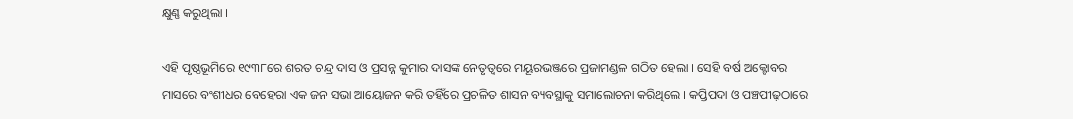କ୍ଷୁଣ୍ଣ କରୁଥିଲା ।

ଏହି ପୃଷ୍ଠଭୂମିରେ ୧୯୩୮ରେ ଶରତ ଚନ୍ଦ୍ର ଦାସ ଓ ପ୍ରସନ୍ନ କୁମାର ଦାସଙ୍କ ନେତୃତ୍ୱରେ ମୟୂରଭଞ୍ଜରେ ପ୍ରଜାମଣ୍ଡଳ ଗଠିତ ହେଲା । ସେହି ବର୍ଷ ଅକ୍ଟୋବର ମାସରେ ବଂଶୀଧର ବେହେରା ଏକ ଜନ ସଭା ଆୟୋଜନ କରି ତହିଁରେ ପ୍ରଚଳିତ ଶାସନ ବ୍ୟବସ୍ଥାକୁ ସମାଲୋଚନା କରିଥିଲେ । କପ୍ତିପଦା ଓ ପଞ୍ଚପୀଢ଼ଠାରେ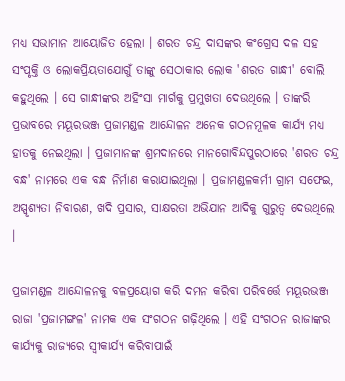ମଧ୍ୟ ସଭାମାନ ଆୟୋଜିତ ହେଲା । ଶରତ ଚନ୍ଦ୍ର ଦାସଙ୍କର କଂଗ୍ରେସ ଦଳ ସହ ସଂପୃକ୍ତି ଓ ଲୋକପ୍ରିୟତାଯୋଗୁଁ ତାଙ୍କୁ ସେଠାକାର ଲୋକ 'ଶରତ ଗାନ୍ଧୀ' ବୋଲି କହୁଥିଲେ । ସେ ଗାନ୍ଧୀଙ୍କର ଅହିଂସା ମାର୍ଗକୁ ପ୍ରମୁଖତା ଦେଉଥିଲେ । ତାଙ୍କରି ପ୍ରଭାବରେ ମୟୂରଭଞ୍ଜ ପ୍ରଜାମଣ୍ଡଳ ଆନ୍ଦୋଳନ ଅନେକ ଗଠନମୂଳକ କାର୍ଯ୍ୟ ମଧ୍ୟ ହାତକୁ ନେଇଥିଲା । ପ୍ରଜାମାନଙ୍କ ଶ୍ରମଦାନରେ ମାନଗୋବିନ୍ଦପୁରଠାରେ 'ଶରତ ଚନ୍ଦ୍ର ବନ୍ଧ' ନାମରେ ଏକ ବନ୍ଧ ନିର୍ମାଣ କରାଯାଇଥିଲା । ପ୍ରଜାମଣ୍ଡଳକର୍ମୀ ଗ୍ରାମ ସଫେଇ, ଅସ୍ପୃଶ୍ୟତା ନିବାରଣ, ଖଦି ପ୍ରସାର, ସାକ୍ଷରତା ଅଭିଯାନ ଆଦିକୁ ଗୁରୁତ୍ୱ ଦେଉଥିଲେ ।

ପ୍ରଜାମଣ୍ଡଳ ଆନ୍ଦୋଳନକୁ ବଳପ୍ରୟୋଗ କରି ଦମନ କରିବା ପରିବର୍ତ୍ତେ ମୟୂରଭଞ୍ଜ ରାଜା 'ପ୍ରଜାମଙ୍ଗଳ' ନାମକ ଏକ ସଂଗଠନ ଗଢ଼ିଥିଲେ । ଏହି ସଂଗଠନ ରାଜାଙ୍କର କାର୍ଯ୍ୟକୁ ରାଜ୍ୟରେ ସ୍ୱୀକାର୍ଯ୍ୟ କରିବାପାଇଁ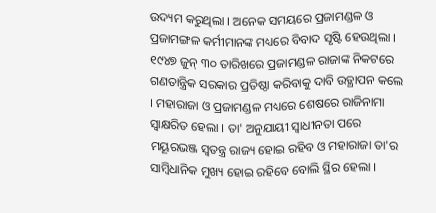ଉଦ୍ୟମ କରୁଥିଲା । ଅନେକ ସମୟରେ ପ୍ରଜାମଣ୍ଡଳ ଓ ପ୍ରଜାମଙ୍ଗଳ କର୍ମୀମାନଙ୍କ ମଧ୍ୟରେ ବିବାଦ ସୃଷ୍ଟି ହେଉଥିଲା । ୧୯୪୭ ଜୁନ୍ ୩୦ ତାରିଖରେ ପ୍ରଜାମଣ୍ଡଳ ରାଜାଙ୍କ ନିକଟରେ ଗଣତାନ୍ତ୍ରିକ ସରକାର ପ୍ରତିଷ୍ଠା କରିବାକୁ ଦାବି ଉତ୍ଥାପନ କଲେ । ମହାରାଜା ଓ ପ୍ରଜାମଣ୍ଡଳ ମଧ୍ୟରେ ଶେଷରେ ରାଜିନାମା ସ୍ୱାକ୍ଷରିତ ହେଲା । ତା' ଅନୁଯାୟୀ ସ୍ୱାଧୀନତା ପରେ ମୟୂରଭଞ୍ଜ ସ୍ୱତନ୍ତ୍ର ରାଜ୍ୟ ହୋଇ ରହିବ ଓ ମହାରାଜା ତା'ର ସାମ୍ବିଧାନିକ ମୁଖ୍ୟ ହୋଇ ରହିବେ ବୋଲି ସ୍ଥିର ହେଲା ।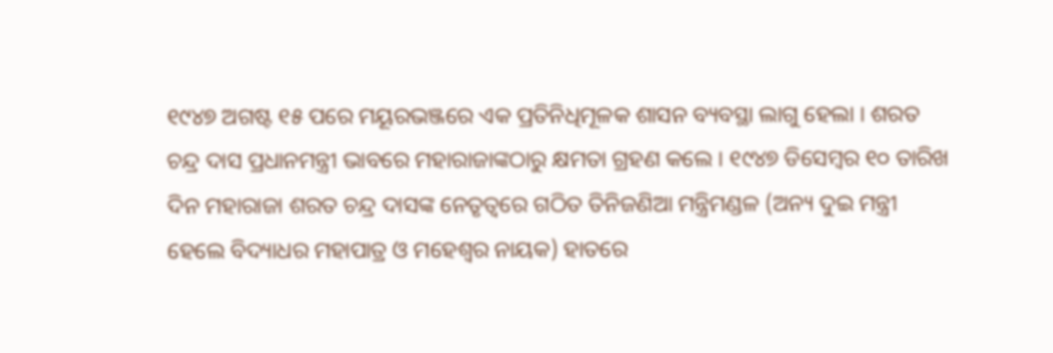୧୯୪୭ ଅଗଷ୍ଟ ୧୫ ପରେ ମୟୂରଭଞ୍ଜରେ ଏକ ପ୍ରତିନିଧିମୂଳକ ଶାସନ ବ୍ୟବସ୍ଥା ଲାଗୁ ହେଲା । ଶରତ ଚନ୍ଦ୍ର ଦାସ ପ୍ରଧାନମନ୍ତ୍ରୀ ଭାବରେ ମହାରାଜାଙ୍କଠାରୁ କ୍ଷମତା ଗ୍ରହଣ କଲେ । ୧୯୪୭ ଡିସେମ୍ବର ୧୦ ତାରିଖ ଦିନ ମହାରାଜା ଶରତ ଚନ୍ଦ୍ର ଦାସଙ୍କ ନେତୃତ୍ୱରେ ଗଠିତ ତିନିଜଣିଆ ମନ୍ତ୍ରିମଣ୍ଡଳ (ଅନ୍ୟ ଦୁଇ ମନ୍ତ୍ରୀ ହେଲେ ବିଦ୍ୟାଧର ମହାପାତ୍ର ଓ ମହେଶ୍ୱର ନାୟକ) ହାତରେ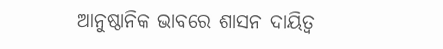ଆନୁଷ୍ଠାନିକ ଭାବରେ ଶାସନ ଦାୟିତ୍ୱ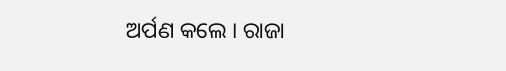ଅର୍ପଣ କଲେ । ରାଜା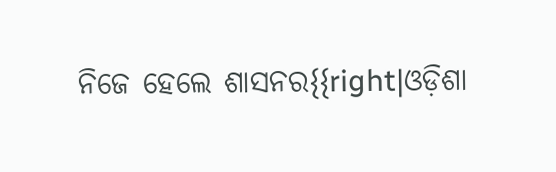ନିଜେ ହେଲେ ଶାସନର{{right|ଓଡ଼ିଶା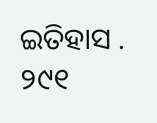ଇତିହାସ . ୨୯୧